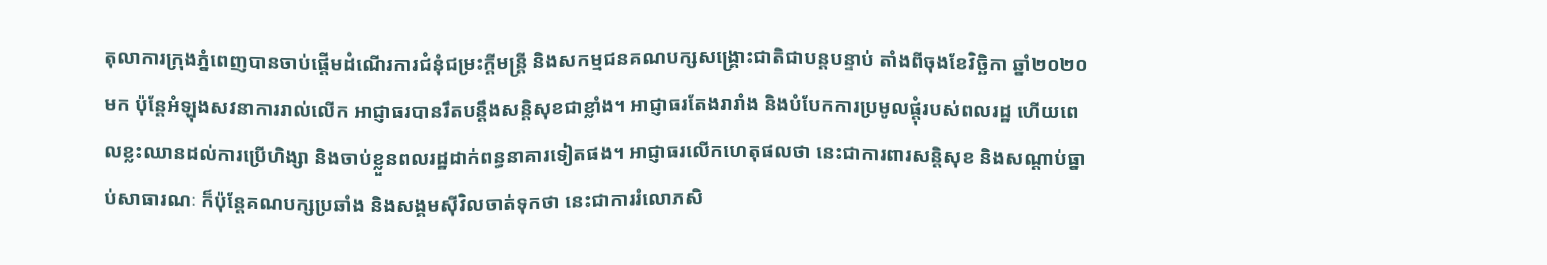តុលាការក្រុងភ្នំពេញបានចាប់ផ្ដើមដំណើរការជំនុំជម្រះក្តីមន្ត្រី និងសកម្មជនគណបក្សសង្គ្រោះជាតិជាបន្តបន្ទាប់ តាំងពីចុងខែវិច្ឆិកា ឆ្នាំ២០២០ មក ប៉ុន្តែអំឡុងសវនាការរាល់លើក អាជ្ញាធរបានរឹតបន្តឹងសន្តិសុខជាខ្លាំង។ អាជ្ញាធរតែងរារាំង និងបំបែកការប្រមូលផ្តុំរបស់ពលរដ្ឋ ហើយពេលខ្លះឈានដល់ការប្រើហិង្សា និងចាប់ខ្លួនពលរដ្ឋដាក់ពន្ធនាគារទៀតផង។ អាជ្ញាធរលើកហេតុផលថា នេះជាការពារសន្តិសុខ និងសណ្ដាប់ធ្នាប់សាធារណៈ ក៏ប៉ុន្តែគណបក្សប្រឆាំង និងសង្គមស៊ីវិលចាត់ទុកថា នេះជាការរំលោភសិ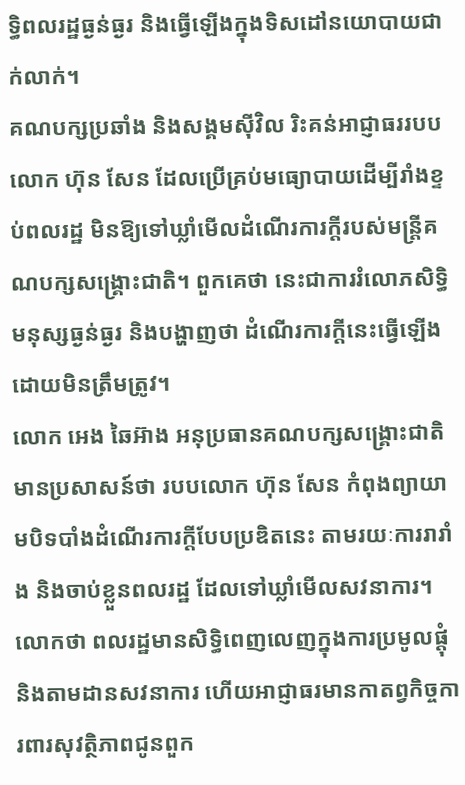ទ្ធិពលរដ្ឋធ្ងន់ធ្ងរ និងធ្វើឡើងក្នុងទិសដៅនយោបាយជាក់លាក់។
គណបក្សប្រឆាំង និងសង្គមស៊ីវិល រិះគន់អាជ្ញាធររបបលោក ហ៊ុន សែន ដែលប្រើគ្រប់មធ្យោបាយដើម្បីរាំងខ្ទប់ពលរដ្ឋ មិនឱ្យទៅឃ្លាំមើលដំណើរការក្តីរបស់មន្ត្រីគណបក្សសង្គ្រោះជាតិ។ ពួកគេថា នេះជាការរំលោភសិទ្ធិមនុស្សធ្ងន់ធ្ងរ និងបង្ហាញថា ដំណើរការក្តីនេះធ្វើឡើងដោយមិនត្រឹមត្រូវ។
លោក អេង ឆៃអ៊ាង អនុប្រធានគណបក្សសង្គ្រោះជាតិ មានប្រសាសន៍ថា របបលោក ហ៊ុន សែន កំពុងព្យាយាមបិទបាំងដំណើរការក្តីបែបប្រឌិតនេះ តាមរយៈការរារាំង និងចាប់ខ្លួនពលរដ្ឋ ដែលទៅឃ្លាំមើលសវនាការ។ លោកថា ពលរដ្ឋមានសិទ្ធិពេញលេញក្នុងការប្រមូលផ្តុំ និងតាមដានសវនាការ ហើយអាជ្ញាធរមានកាតព្វកិច្ចការពារសុវត្ថិភាពជូនពួក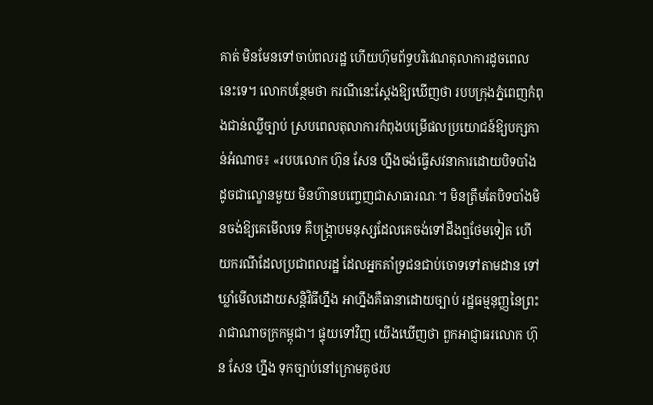គាត់ មិនមែនទៅចាប់ពលរដ្ឋ ហើយហ៊ុមព័ទ្ធបរិវេណតុលាការដូចពេលនេះទេ។ លោកបន្ថែមថា ករណីនេះស្តែងឱ្យឃើញថា របបក្រុងភ្នំពេញកំពុងជាន់ឈ្លីច្បាប់ ស្របពេលតុលាការកំពុងបម្រើផលប្រយោជន៍ឱ្យបក្សកាន់អំណាច៖ «របបលោក ហ៊ុន សែន ហ្នឹងចង់ធ្វើសវនាការដោយបិទបាំង ដូចជាល្ខោនមួយ មិនហ៊ានបញ្ចេញជាសាធារណៈ។ មិនត្រឹមតែបិទបាំងមិនចង់ឱ្យគេមើលទេ គឺបង្ក្រាបមនុស្សដែលគេចង់ទៅដឹងឮថែមទៀត ហើយករណីដែលប្រជាពលរដ្ឋ ដែលអ្នកគាំទ្រជនជាប់ចោទទៅតាមដាន ទៅឃ្លាំមើលដោយសន្តិវិធីហ្នឹង អាហ្នឹងគឺធានាដោយច្បាប់ រដ្ឋធម្មនុញ្ញនៃព្រះរាជាណាចក្រកម្ពុជា។ ផ្ទុយទៅវិញ យើងឃើញថា ពួកអាជ្ញាធរលោក ហ៊ុន សែន ហ្នឹង ទុកច្បាប់នៅក្រោមគូថរប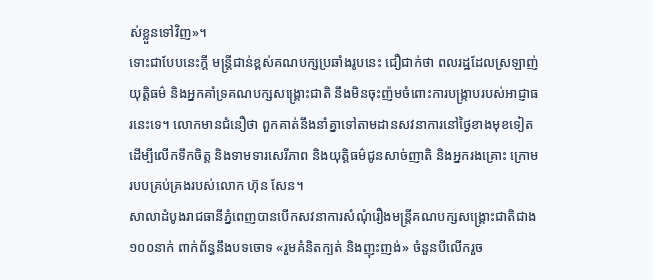ស់ខ្លួនទៅវិញ»។
ទោះជាបែបនេះក្តី មន្ត្រីជាន់ខ្ពស់គណបក្សប្រឆាំងរូបនេះ ជឿជាក់ថា ពលរដ្ឋដែលស្រឡាញ់យុត្តិធម៌ និងអ្នកគាំទ្រគណបក្សសង្គ្រោះជាតិ នឹងមិនចុះញ៉មចំពោះការបង្ក្រាបរបស់អាជ្ញាធរនេះទេ។ លោកមានជំនឿថា ពួកគាត់នឹងនាំគ្នាទៅតាមដានសវនាការនៅថ្ងៃខាងមុខទៀត ដើម្បីលើកទឹកចិត្ត និងទាមទារសេរីភាព និងយុត្តិធម៌ជូនសាច់ញាតិ និងអ្នករងគ្រោះ ក្រោមរបបគ្រប់គ្រងរបស់លោក ហ៊ុន សែន។
សាលាដំបូងរាជធានីភ្នំពេញបានបើកសវនាការសំណុំរឿងមន្ត្រីគណបក្សសង្គ្រោះជាតិជាង ១០០នាក់ ពាក់ព័ន្ធនឹងបទចោទ «រួមគំនិតក្បត់ និងញុះញង់» ចំនួនបីលើករួច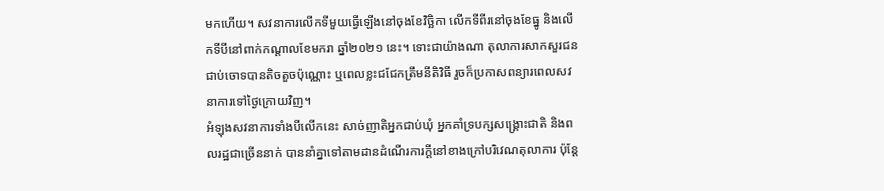មកហើយ។ សវនាការលើកទីមួយធ្វើឡើងនៅចុងខែវិច្ឆិកា លើកទីពីរនៅចុងខែធ្នូ និងលើកទីបីនៅពាក់កណ្តាលខែមករា ឆ្នាំ២០២១ នេះ។ ទោះជាយ៉ាងណា តុលាការសាកសួរជនជាប់ចោទបានតិចតួចប៉ុណ្ណោះ ឬពេលខ្លះជជែកត្រឹមនីតិវិធី រួចក៏ប្រកាសពន្យារពេលសវនាការទៅថ្ងៃក្រោយវិញ។
អំឡុងសវនាការទាំងបីលើកនេះ សាច់ញាតិអ្នកជាប់ឃុំ អ្នកគាំទ្របក្សសង្គ្រោះជាតិ និងពលរដ្ឋជាច្រើននាក់ បាននាំគ្នាទៅតាមដានដំណើរការក្តីនៅខាងក្រៅបរិវេណតុលាការ ប៉ុន្តែ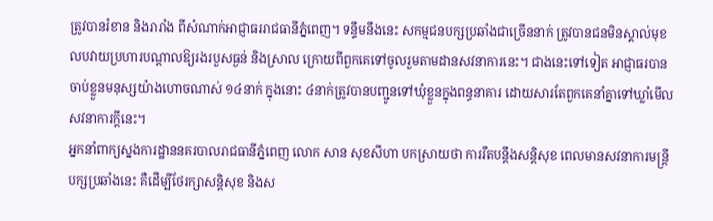ត្រូវបានរំខាន និងរារាំង ពីសំណាក់អាជ្ញាធររាជធានីភ្នំពេញ។ ទន្ទឹមនឹងនេះ សកម្មជនបក្សប្រឆាំងជាច្រើននាក់ ត្រូវបានជនមិនស្គាល់មុខលបវាយប្រហារបណ្ដាលឱ្យរងរបួសធ្ងន់ និងស្រាល ក្រោយពីពួកគេទៅចូលរួមតាមដានសវនាការនេះ។ ជាងនេះទៅទៀត អាជ្ញាធរបានចាប់ខ្លួនមនុស្សយ៉ាងហោចណាស់ ១៤នាក់ ក្នុងនោះ ៤នាក់ត្រូវបានបញ្ជូនទៅឃុំខ្លួនក្នុងពន្ធនាគារ ដោយសារតែពួកគេនាំគ្នាទៅឃ្លាំមើលសវនាការក្តីនេះ។
អ្នកនាំពាក្យស្នងការដ្ឋាននគរបាលរាជធានីភ្នំពេញ លោក សាន សុខសីហា បកស្រាយថា ការរឹតបន្តឹងសន្តិសុខ ពេលមានសវនាការមន្ត្រីបក្សប្រឆាំងនេះ គឺដើម្បីថែរក្សាសន្តិសុខ និងស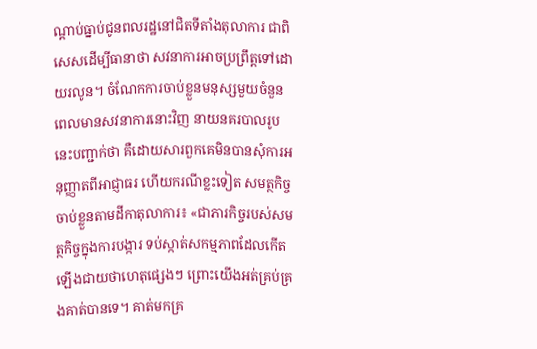ណ្ដាប់ធ្នាប់ជូនពលរដ្ឋនៅជិតទីតាំងតុលាការ ជាពិសេសដើម្បីធានាថា សវនាការអាចប្រព្រឹត្តទៅដោយរលូន។ ចំណែកការចាប់ខ្លួនមនុស្សមួយចំនួនពេលមានសវនាការនោះវិញ នាយនគរបាលរូបនេះបញ្ជាក់ថា គឺដោយសារពួកគេមិនបានសុំការអនុញ្ញាតពីអាជ្ញាធរ ហើយករណីខ្លះទៀត សមត្ថកិច្ចចាប់ខ្លួនតាមដីកាតុលាការ៖ «ជាភារកិច្ចរបស់សមត្ថកិច្ចក្នុងការបង្ការ ទប់ស្កាត់សកម្មភាពដែលកើតឡើងជាយថាហេតុផ្សេងៗ ព្រោះយើងអត់គ្រប់គ្រងគាត់បានទេ។ គាត់មកគ្រ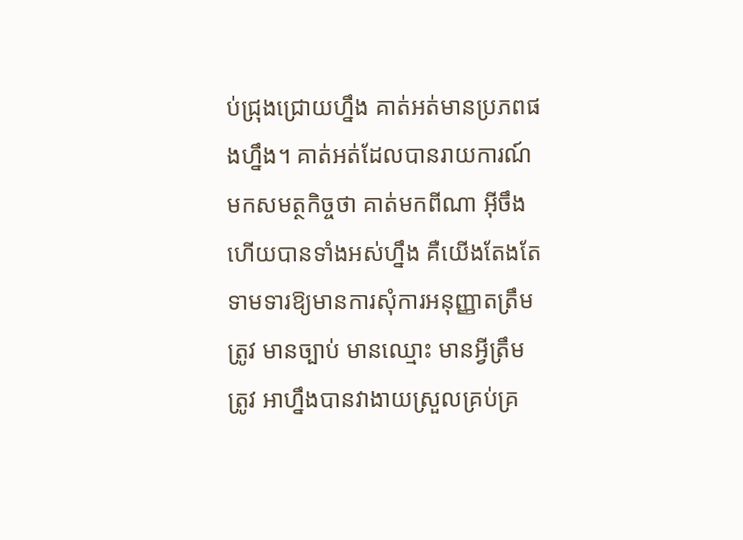ប់ជ្រុងជ្រោយហ្នឹង គាត់អត់មានប្រភពផងហ្នឹង។ គាត់អត់ដែលបានរាយការណ៍មកសមត្ថកិច្ចថា គាត់មកពីណា អ៊ីចឹងហើយបានទាំងអស់ហ្នឹង គឺយើងតែងតែទាមទារឱ្យមានការសុំការអនុញ្ញាតត្រឹមត្រូវ មានច្បាប់ មានឈ្មោះ មានអ្វីត្រឹមត្រូវ អាហ្នឹងបានវាងាយស្រួលគ្រប់គ្រ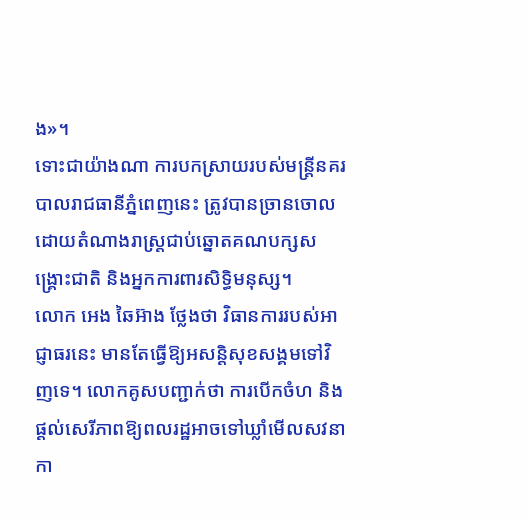ង»។
ទោះជាយ៉ាងណា ការបកស្រាយរបស់មន្ត្រីនគរបាលរាជធានីភ្នំពេញនេះ ត្រូវបានច្រានចោលដោយតំណាងរាស្ត្រជាប់ឆ្នោតគណបក្សសង្គ្រោះជាតិ និងអ្នកការពារសិទ្ធិមនុស្ស។
លោក អេង ឆៃអ៊ាង ថ្លែងថា វិធានការរបស់អាជ្ញាធរនេះ មានតែធ្វើឱ្យអសន្តិសុខសង្គមទៅវិញទេ។ លោកគូសបញ្ជាក់ថា ការបើកចំហ និងផ្ដល់សេរីភាពឱ្យពលរដ្ឋអាចទៅឃ្លាំមើលសវនាកា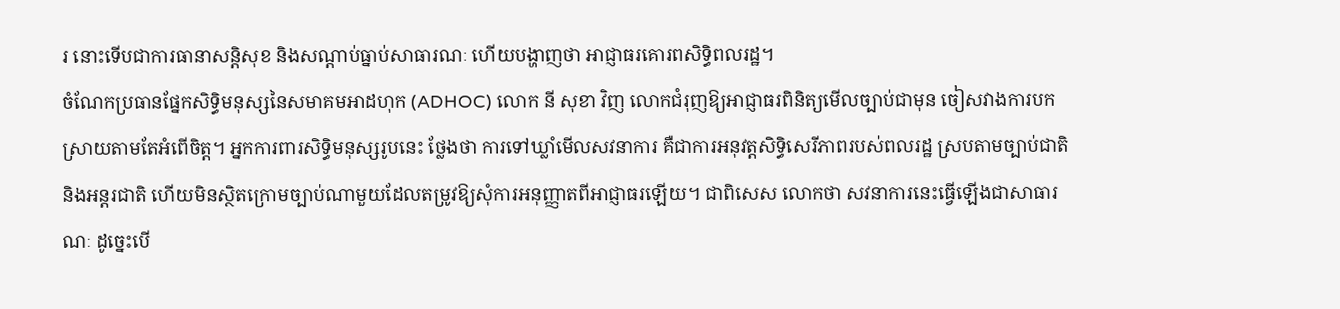រ នោះទើបជាការធានាសន្តិសុខ និងសណ្ដាប់ធ្នាប់សាធារណៈ ហើយបង្ហាញថា អាជ្ញាធរគោរពសិទ្ធិពលរដ្ឋ។
ចំណែកប្រធានផ្នែកសិទ្ធិមនុស្សនៃសមាគមអាដហុក (ADHOC) លោក នី សុខា វិញ លោកជំរុញឱ្យអាជ្ញាធរពិនិត្យមើលច្បាប់ជាមុន ចៀសវាងការបកស្រាយតាមតែអំពើចិត្ត។ អ្នកការពារសិទ្ធិមនុស្សរូបនេះ ថ្លែងថា ការទៅឃ្លាំមើលសវនាការ គឺជាការអនុវត្តសិទ្ធិសេរីភាពរបស់ពលរដ្ឋ ស្របតាមច្បាប់ជាតិ និងអន្តរជាតិ ហើយមិនស្ថិតក្រោមច្បាប់ណាមួយដែលតម្រូវឱ្យសុំការអនុញ្ញាតពីអាជ្ញាធរឡើយ។ ជាពិសេស លោកថា សវនាការនេះធ្វើឡើងជាសាធារណៈ ដូច្នេះបើ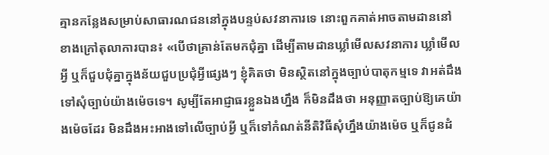គ្មានកន្លែងសម្រាប់សាធារណជននៅក្នុងបន្ទប់សវនាការទេ នោះពួកគាត់អាចតាមដាននៅខាងក្រៅតុលាការបាន៖ «បើថាគ្រាន់តែមកជុំគ្នា ដើម្បីតាមដានឃ្លាំមើលសវនាការ ឃ្លាំមើលអ្វី ឬក៏ជួបជុំគ្នាក្នុងន័យជួបប្រជុំអ្វីផ្សេងៗ ខ្ញុំគិតថា មិនស្ថិតនៅក្នុងច្បាប់បាតុកម្មទេ វាអត់ដឹងទៅសុំច្បាប់យ៉ាងម៉េចទេ។ សូម្បីតែអាជ្ញាធរខ្លួនឯងហ្នឹង ក៏មិនដឹងថា អនុញ្ញាតច្បាប់ឱ្យគេយ៉ាងម៉េចដែរ មិនដឹងអះអាងទៅលើច្បាប់អ្វី ឬក៏ទៅកំណត់នីតិវិធីសុំហ្នឹងយ៉ាងម៉េច ឬក៏ជូនដំ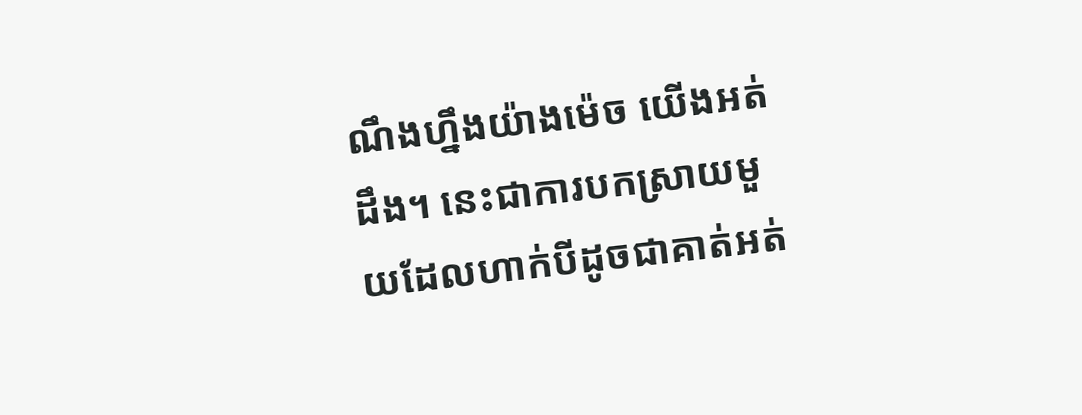ណឹងហ្នឹងយ៉ាងម៉េច យើងអត់ដឹង។ នេះជាការបកស្រាយមួយដែលហាក់បីដូចជាគាត់អត់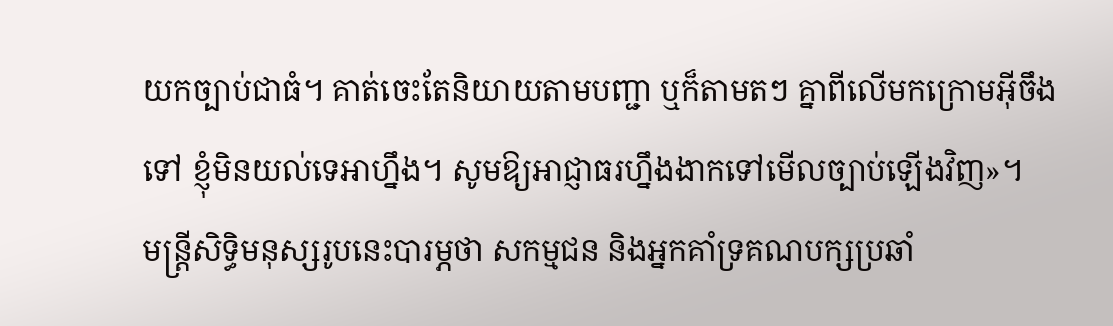យកច្បាប់ជាធំ។ គាត់ចេះតែនិយាយតាមបញ្ជា ឬក៏តាមតៗ គ្នាពីលើមកក្រោមអ៊ីចឹងទៅ ខ្ញុំមិនយល់ទេអាហ្នឹង។ សូមឱ្យអាជ្ញាធរហ្នឹងងាកទៅមើលច្បាប់ឡើងវិញ»។
មន្ត្រីសិទ្ធិមនុស្សរូបនេះបារម្ភថា សកម្មជន និងអ្នកគាំទ្រគណបក្សប្រឆាំ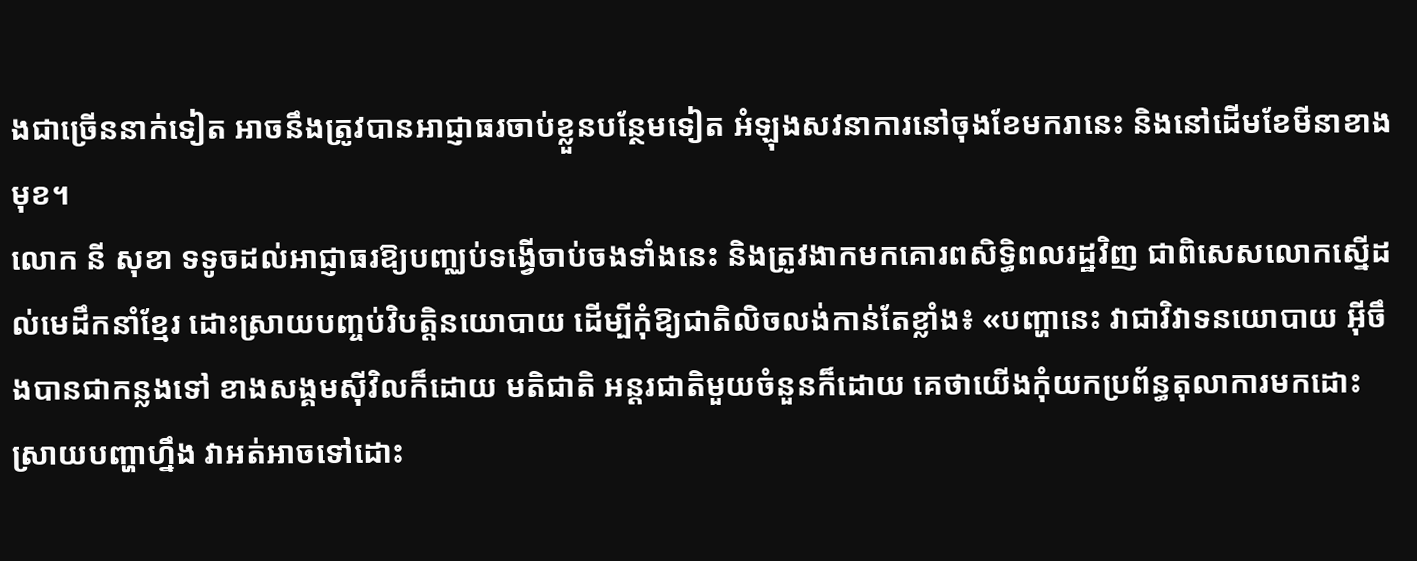ងជាច្រើននាក់ទៀត អាចនឹងត្រូវបានអាជ្ញាធរចាប់ខ្លួនបន្ថែមទៀត អំឡុងសវនាការនៅចុងខែមករានេះ និងនៅដើមខែមីនាខាងមុខ។
លោក នី សុខា ទទូចដល់អាជ្ញាធរឱ្យបញ្ឈប់ទង្វើចាប់ចងទាំងនេះ និងត្រូវងាកមកគោរពសិទ្ធិពលរដ្ឋវិញ ជាពិសេសលោកស្នើដល់មេដឹកនាំខ្មែរ ដោះស្រាយបញ្ចប់វិបត្តិនយោបាយ ដើម្បីកុំឱ្យជាតិលិចលង់កាន់តែខ្លាំង៖ «បញ្ហានេះ វាជាវិវាទនយោបាយ អ៊ីចឹងបានជាកន្លងទៅ ខាងសង្គមស៊ីវិលក៏ដោយ មតិជាតិ អន្តរជាតិមួយចំនួនក៏ដោយ គេថាយើងកុំយកប្រព័ន្ធតុលាការមកដោះស្រាយបញ្ហាហ្នឹង វាអត់អាចទៅដោះ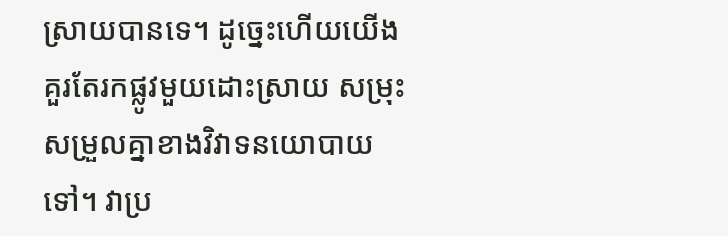ស្រាយបានទេ។ ដូច្នេះហើយយើងគួរតែរកផ្លូវមួយដោះស្រាយ សម្រុះសម្រួលគ្នាខាងវិវាទនយោបាយទៅ។ វាប្រ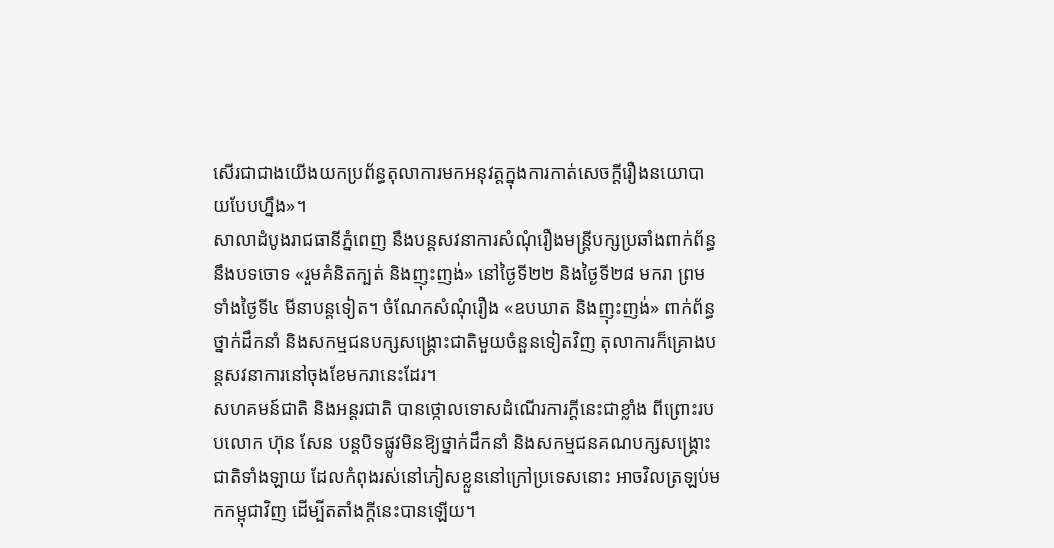សើរជាជាងយើងយកប្រព័ន្ធតុលាការមកអនុវត្តក្នុងការកាត់សេចក្ដីរឿងនយោបាយបែបហ្នឹង»។
សាលាដំបូងរាជធានីភ្នំពេញ នឹងបន្តសវនាការសំណុំរឿងមន្ត្រីបក្សប្រឆាំងពាក់ព័ន្ធនឹងបទចោទ «រួមគំនិតក្បត់ និងញុះញង់» នៅថ្ងៃទី២២ និងថ្ងៃទី២៨ មករា ព្រមទាំងថ្ងៃទី៤ មីនាបន្តទៀត។ ចំណែកសំណុំរឿង «ឧបឃាត និងញុះញង់» ពាក់ព័ន្ធថ្នាក់ដឹកនាំ និងសកម្មជនបក្សសង្គ្រោះជាតិមួយចំនួនទៀតវិញ តុលាការក៏គ្រោងបន្តសវនាការនៅចុងខែមករានេះដែរ។
សហគមន៍ជាតិ និងអន្តរជាតិ បានថ្កោលទោសដំណើរការក្តីនេះជាខ្លាំង ពីព្រោះរបបលោក ហ៊ុន សែន បន្តបិទផ្លូវមិនឱ្យថ្នាក់ដឹកនាំ និងសកម្មជនគណបក្សសង្គ្រោះជាតិទាំងឡាយ ដែលកំពុងរស់នៅភៀសខ្លួននៅក្រៅប្រទេសនោះ អាចវិលត្រឡប់មកកម្ពុជាវិញ ដើម្បីតតាំងក្តីនេះបានឡើយ។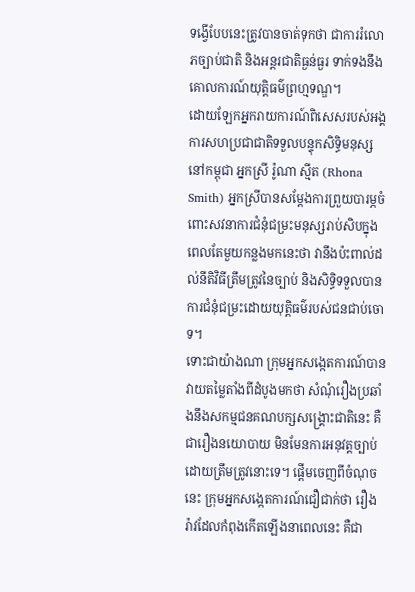ទង្វើបែបនេះត្រូវបានចាត់ទុកថា ជាការរំលោភច្បាប់ជាតិ និងអន្តរជាតិធ្ងន់ធ្ងរ ទាក់ទងនឹងគោលការណ៍យុត្តិធម៌ព្រហ្មទណ្ឌ។
ដោយឡែកអ្នករាយការណ៍ពិសេសរបស់អង្គការសហប្រជាជាតិទទួលបន្ទុកសិទ្ធិមនុស្សនៅកម្ពុជា អ្នកស្រី រ៉ូណា ស្មីត (Rhona Smith) អ្នកស្រីបានសម្ដែងការព្រួយបារម្ភចំពោះសវនាការជំនុំជម្រះមនុស្សរាប់សិបក្នុងពេលតែមួយកន្លងមកនេះថា វានឹងប៉ះពាល់ដល់នីតិវិធីត្រឹមត្រូវនៃច្បាប់ និងសិទ្ធិទទួលបានការជំនុំជម្រះដោយយុត្តិធម៌របស់ជនជាប់ចោទ។
ទោះជាយ៉ាងណា ក្រុមអ្នកសង្កេតការណ៍បានវាយតម្លៃតាំងពីដំបូងមកថា សំណុំរឿងប្រឆាំងនឹងសកម្មជនគណបក្សសង្គ្រោះជាតិនេះ គឺជារឿងនយោបាយ មិនមែនការអនុវត្តច្បាប់ដោយត្រឹមត្រូវនោះទេ។ ផ្តើមចេញពីចំណុចនេះ ក្រុមអ្នកសង្កេតការណ៍ជឿជាក់ថា រឿងរ៉ាវដែលកំពុងកើតឡើងនាពេលនេះ គឺជា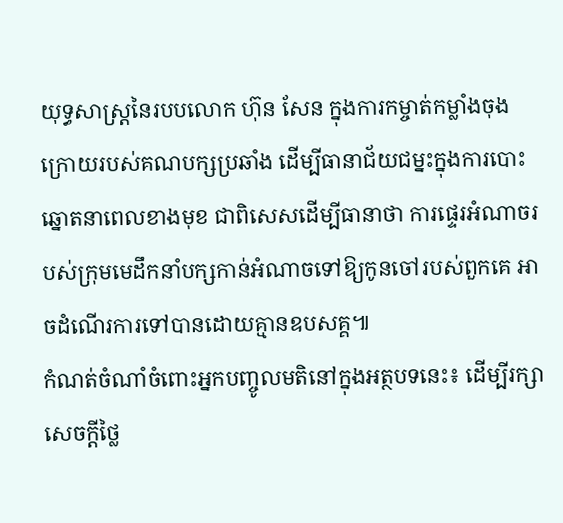យុទ្ធសាស្ត្រនៃរបបលោក ហ៊ុន សែន ក្នុងការកម្ចាត់កម្លាំងចុងក្រោយរបស់គណបក្សប្រឆាំង ដើម្បីធានាជ័យជម្នះក្នុងការបោះឆ្នោតនាពេលខាងមុខ ជាពិសេសដើម្បីធានាថា ការផ្ទេរអំណាចរបស់ក្រុមមេដឹកនាំបក្សកាន់អំណាចទៅឱ្យកូនចៅរបស់ពួកគេ អាចដំណើរការទៅបានដោយគ្មានឧបសគ្គ៕
កំណត់ចំណាំចំពោះអ្នកបញ្ចូលមតិនៅក្នុងអត្ថបទនេះ៖ ដើម្បីរក្សាសេចក្ដីថ្លៃ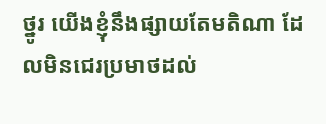ថ្នូរ យើងខ្ញុំនឹងផ្សាយតែមតិណា ដែលមិនជេរប្រមាថដល់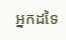អ្នកដទៃ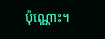ប៉ុណ្ណោះ។